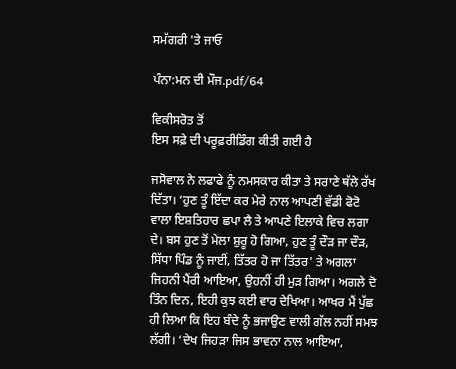ਸਮੱਗਰੀ 'ਤੇ ਜਾਓ

ਪੰਨਾ:ਮਨ ਦੀ ਮੌਜ.pdf/64

ਵਿਕੀਸਰੋਤ ਤੋਂ
ਇਸ ਸਫ਼ੇ ਦੀ ਪਰੂਫ਼ਰੀਡਿੰਗ ਕੀਤੀ ਗਈ ਹੈ

ਜਸੋਵਾਲ ਨੇ ਲਫਾਫੇ ਨੂੰ ਨਮਸਕਾਰ ਕੀਤਾ ਤੇ ਸਰਾਣੇ ਥੱਲੇ ਰੱਖ ਦਿੱਤਾ। ‘ਹੁਣ ਤੂੰ ਇੱਦਾ ਕਰ ਮੇਰੇ ਨਾਲ ਆਪਣੀ ਵੱਡੀ ਫੋਟੋ ਵਾਲਾ ਇਸ਼ਤਿਹਾਰ ਛਪਾ ਲੈ ਤੇ ਆਪਣੇ ਇਲਾਕੇ ਵਿਚ ਲਗਾ ਦੇ। ਬਸ ਹੁਣ ਤੋਂ ਮੇਲਾ ਸ਼ੁਰੂ ਹੋ ਗਿਆ, ਹੁਣ ਤੂੰ ਦੌੜ ਜਾ ਦੌੜ, ਸਿੱਧਾ ਪਿੰਡ ਨੂੰ ਜਾਈਂ, ਤਿੱਤਰ ਹੋ ਜਾ ਤਿੱਤਰ' ਤੇ ਅਗਲਾ ਜਿਹਨੀ ਪੈਂਰੀ ਆਇਆ, ਉਹਨੀਂ ਹੀ ਮੁੜ ਗਿਆ। ਅਗਲੇ ਦੋ ਤਿੰਨ ਦਿਨ, ਇਹੀ ਕੁਝ ਕਈ ਵਾਰ ਦੇਖਿਆ। ਆਖਰ ਮੈਂ ਪੁੱਛ ਹੀ ਲਿਆ ਕਿ ਇਹ ਬੰਦੇ ਨੂੰ ਭਜਾਉਣ ਵਾਲੀ ਗੱਲ ਨਹੀਂ ਸਮਝ ਲੱਗੀ। ‘ਦੇਖ ਜਿਹੜਾ ਜਿਸ ਭਾਵਨਾ ਨਾਲ ਆਇਆ,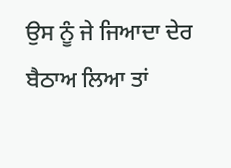ਉਸ ਨੂੰ ਜੇ ਜਿਆਦਾ ਦੇਰ ਬੈਠਾਅ ਲਿਆ ਤਾਂ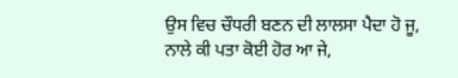ਉਸ ਵਿਚ ਚੌਧਰੀ ਬਣਨ ਦੀ ਲਾਲਸਾ ਪੈਦਾ ਹੋ ਜੂ, ਨਾਲੇ ਕੀ ਪਤਾ ਕੋਈ ਹੋਰ ਆ ਜੇ,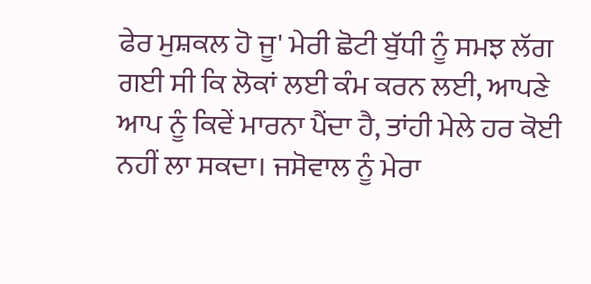ਫੇਰ ਮੁਸ਼ਕਲ ਹੋ ਜੂ' ਮੇਰੀ ਛੋਟੀ ਬੁੱਧੀ ਨੂੰ ਸਮਝ ਲੱਗ ਗਈ ਸੀ ਕਿ ਲੋਕਾਂ ਲਈ ਕੰਮ ਕਰਨ ਲਈ, ਆਪਣੇ ਆਪ ਨੂੰ ਕਿਵੇਂ ਮਾਰਨਾ ਪੈਂਦਾ ਹੈ, ਤਾਂਹੀ ਮੇਲੇ ਹਰ ਕੋਈ ਨਹੀਂ ਲਾ ਸਕਦਾ। ਜਸੋਵਾਲ ਨੂੰ ਮੇਰਾ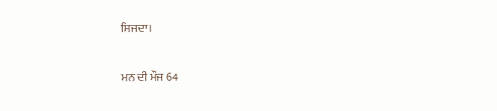ਸਿਜਦਾ।

ਮਨ ਦੀ ਮੌਜ 64